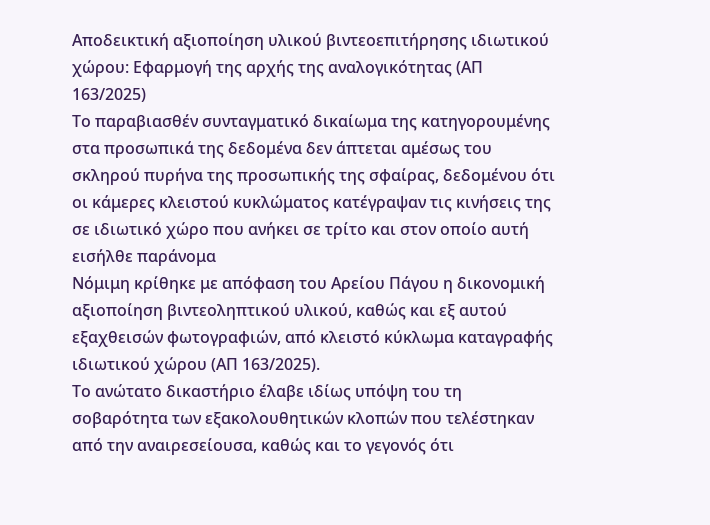Αποδεικτική αξιοποίηση υλικού βιντεοεπιτήρησης ιδιωτικού χώρου: Εφαρμογή της αρχής της αναλογικότητας (ΑΠ 163/2025)
Το παραβιασθέν συνταγματικό δικαίωμα της κατηγορουμένης στα προσωπικά της δεδομένα δεν άπτεται αμέσως του σκληρού πυρήνα της προσωπικής της σφαίρας, δεδομένου ότι οι κάμερες κλειστού κυκλώματος κατέγραψαν τις κινήσεις της σε ιδιωτικό χώρο που ανήκει σε τρίτο και στον οποίο αυτή εισήλθε παράνομα
Νόμιμη κρίθηκε με απόφαση του Αρείου Πάγου η δικονομική αξιοποίηση βιντεοληπτικού υλικού, καθώς και εξ αυτού εξαχθεισών φωτογραφιών, από κλειστό κύκλωμα καταγραφής ιδιωτικού χώρου (ΑΠ 163/2025).
Το ανώτατο δικαστήριο έλαβε ιδίως υπόψη του τη σοβαρότητα των εξακολουθητικών κλοπών που τελέστηκαν από την αναιρεσείουσα, καθώς και το γεγονός ότι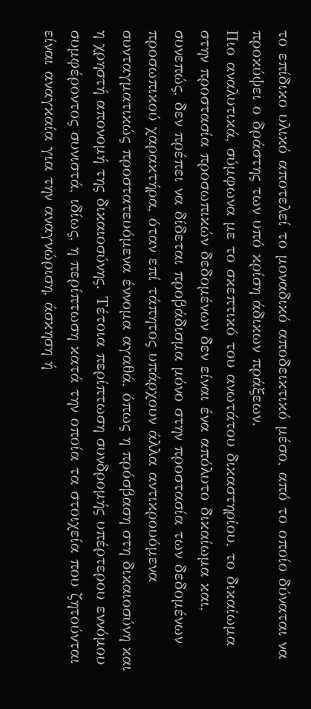το επίδικο υλικό αποτελεί το μοναδικό αποδεικτικό μέσο, από το οποίο δύναται να προκύψει ο δράστης των υπό κρίση άδικων πράξεων.
Πιο αναλυτικά, σύμφωνα με το σκεπτικό του ανωτάτου δικαστηρίου, το δικαίωμα στην προστασία προσωπικών δεδομένων δεν είναι ένα απόλυτο δικαίωμα και, συνεπώς, δεν πρέπει να δίδεται προβάδισμα μόνο στην προστασία των δεδομένων προσωπικού χαρακτήρα, όταν επί τάπητος υπάρχουν άλλα αντικρουόμενα συνταγματικώς προστατευόμενα έννομα αγαθά, όπως η πρόσβαση στη δικαιοσύνη και η χρηστή απονομή της δικαιοσύνης. Τέτοια περίπτωση συνδρομής υπέρτερου εννόμου συμφέροντος συνιστά, ιδίως, η περίπτωση κατά την οποία τα στοιχεία που ζητούνται είναι αναγκαία για την αναγνώριση, άσκηση ή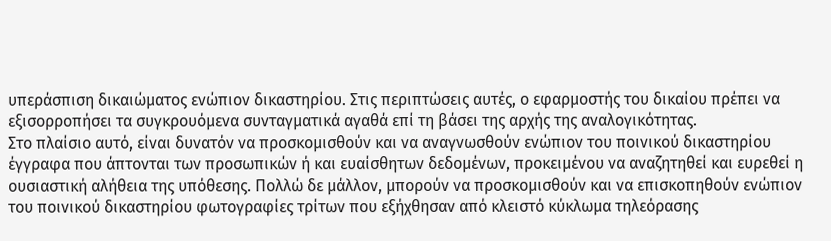υπεράσπιση δικαιώματος ενώπιον δικαστηρίου. Στις περιπτώσεις αυτές, ο εφαρμοστής του δικαίου πρέπει να εξισορροπήσει τα συγκρουόμενα συνταγματικά αγαθά επί τη βάσει της αρχής της αναλογικότητας.
Στο πλαίσιο αυτό, είναι δυνατόν να προσκομισθούν και να αναγνωσθούν ενώπιον του ποινικού δικαστηρίου έγγραφα που άπτονται των προσωπικών ή και ευαίσθητων δεδομένων, προκειμένου να αναζητηθεί και ευρεθεί η ουσιαστική αλήθεια της υπόθεσης. Πολλώ δε μάλλον, μπορούν να προσκομισθούν και να επισκοπηθούν ενώπιον του ποινικού δικαστηρίου φωτογραφίες τρίτων που εξήχθησαν από κλειστό κύκλωμα τηλεόρασης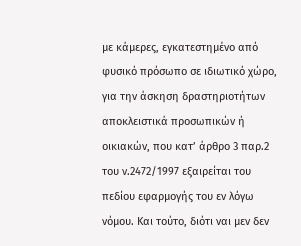με κάμερες, εγκατεστημένο από φυσικό πρόσωπο σε ιδιωτικό χώρο, για την άσκηση δραστηριοτήτων αποκλειστικά προσωπικών ή οικιακών, που κατ’ άρθρο 3 παρ.2 του ν.2472/1997 εξαιρείται του πεδίου εφαρμογής του εν λόγω νόμου. Και τούτο, διότι ναι μεν δεν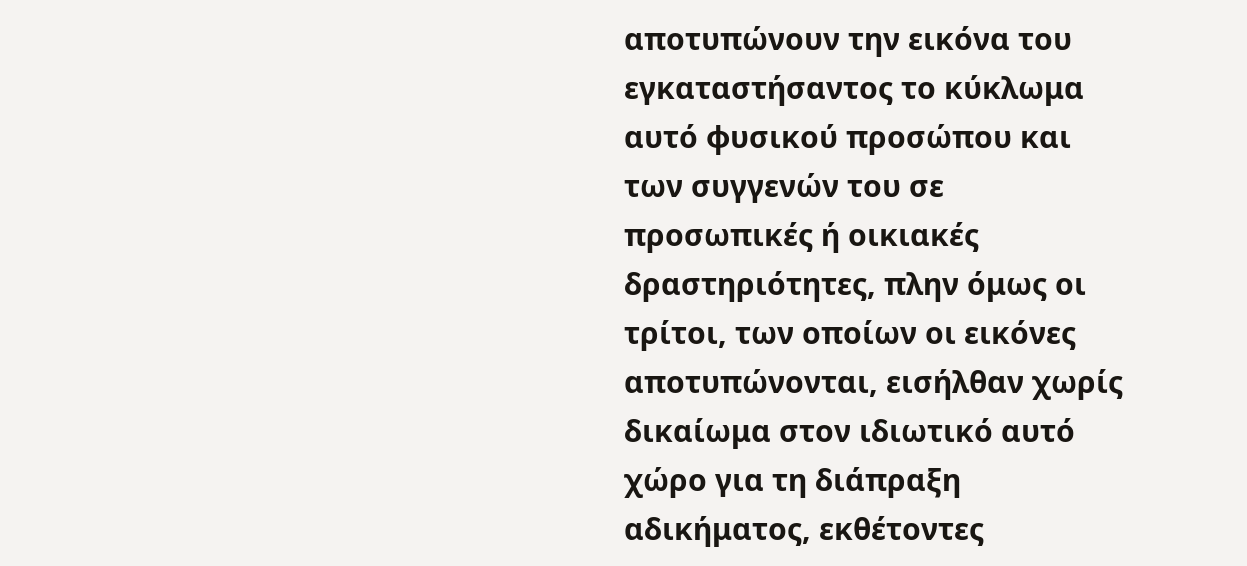αποτυπώνουν την εικόνα του εγκαταστήσαντος το κύκλωμα αυτό φυσικού προσώπου και των συγγενών του σε προσωπικές ή οικιακές δραστηριότητες, πλην όμως οι τρίτοι, των οποίων οι εικόνες αποτυπώνονται, εισήλθαν χωρίς δικαίωμα στον ιδιωτικό αυτό χώρο για τη διάπραξη αδικήματος, εκθέτοντες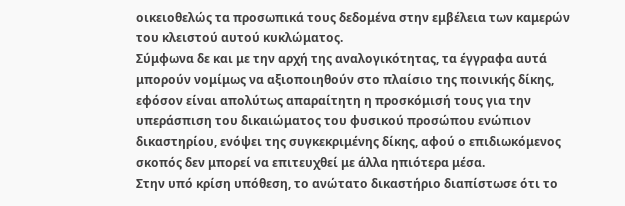οικειοθελώς τα προσωπικά τους δεδομένα στην εμβέλεια των καμερών του κλειστού αυτού κυκλώματος.
Σύμφωνα δε και με την αρχή της αναλογικότητας, τα έγγραφα αυτά μπορούν νομίμως να αξιοποιηθούν στο πλαίσιο της ποινικής δίκης, εφόσον είναι απολύτως απαραίτητη η προσκόμισή τους για την υπεράσπιση του δικαιώματος του φυσικού προσώπου ενώπιον δικαστηρίου, ενόψει της συγκεκριμένης δίκης, αφού ο επιδιωκόμενος σκοπός δεν μπορεί να επιτευχθεί με άλλα ηπιότερα μέσα.
Στην υπό κρίση υπόθεση, το ανώτατο δικαστήριο διαπίστωσε ότι το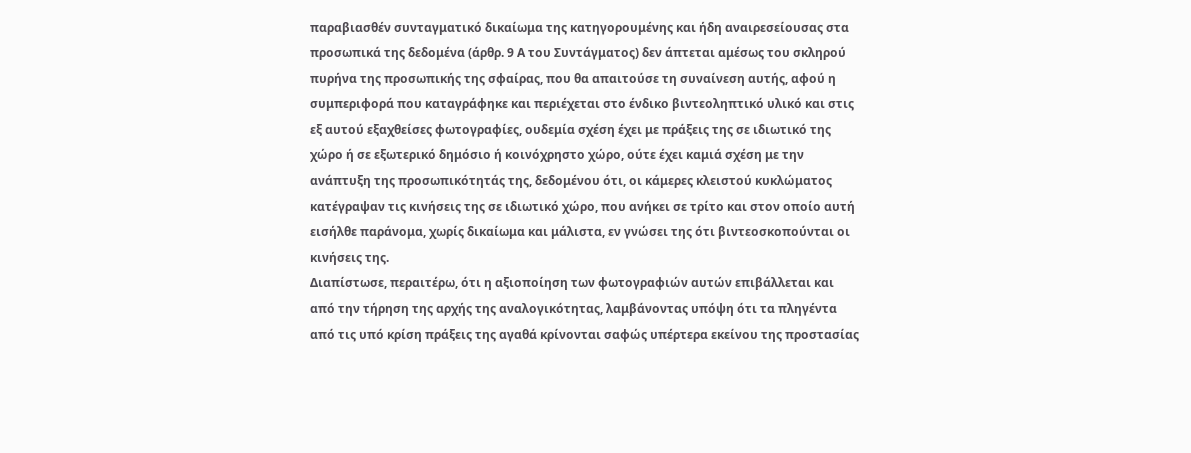παραβιασθέν συνταγματικό δικαίωμα της κατηγορουμένης και ήδη αναιρεσείουσας στα προσωπικά της δεδομένα (άρθρ. 9 Α του Συντάγματος) δεν άπτεται αμέσως του σκληρού πυρήνα της προσωπικής της σφαίρας, που θα απαιτούσε τη συναίνεση αυτής, αφού η συμπεριφορά που καταγράφηκε και περιέχεται στο ένδικο βιντεοληπτικό υλικό και στις εξ αυτού εξαχθείσες φωτογραφίες, ουδεμία σχέση έχει με πράξεις της σε ιδιωτικό της χώρο ή σε εξωτερικό δημόσιο ή κοινόχρηστο χώρο, ούτε έχει καμιά σχέση με την ανάπτυξη της προσωπικότητάς της, δεδομένου ότι, οι κάμερες κλειστού κυκλώματος κατέγραψαν τις κινήσεις της σε ιδιωτικό χώρο, που ανήκει σε τρίτο και στον οποίο αυτή εισήλθε παράνομα, χωρίς δικαίωμα και μάλιστα, εν γνώσει της ότι βιντεοσκοπούνται οι κινήσεις της.
Διαπίστωσε, περαιτέρω, ότι η αξιοποίηση των φωτογραφιών αυτών επιβάλλεται και από την τήρηση της αρχής της αναλογικότητας, λαμβάνοντας υπόψη ότι τα πληγέντα από τις υπό κρίση πράξεις της αγαθά κρίνονται σαφώς υπέρτερα εκείνου της προστασίας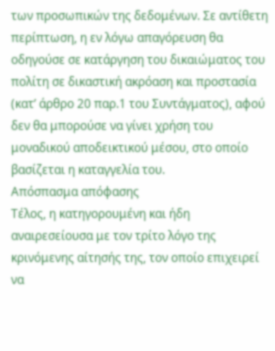των προσωπικών της δεδομένων. Σε αντίθετη περίπτωση, η εν λόγω απαγόρευση θα οδηγούσε σε κατάργηση του δικαιώματος του πολίτη σε δικαστική ακρόαση και προστασία (κατ’ άρθρο 20 παρ.1 του Συντάγματος), αφού δεν θα μπορούσε να γίνει χρήση του μοναδικού αποδεικτικού μέσου, στο οποίο βασίζεται η καταγγελία του.
Απόσπασμα απόφασης
Τέλος, η κατηγορουμένη και ήδη αναιρεσείουσα με τον τρίτο λόγο της κρινόμενης αίτησής της, τον οποίο επιχειρεί να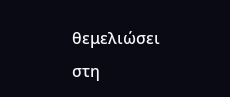θεμελιώσει στη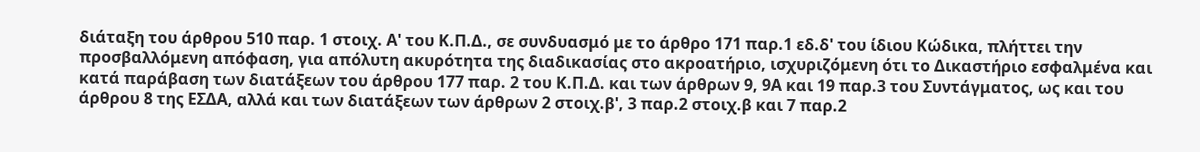διάταξη του άρθρου 510 παρ. 1 στοιχ. Α' του Κ.Π.Δ., σε συνδυασμό με το άρθρο 171 παρ.1 εδ.δ' του ίδιου Κώδικα, πλήττει την προσβαλλόμενη απόφαση, για απόλυτη ακυρότητα της διαδικασίας στο ακροατήριο, ισχυριζόμενη ότι το Δικαστήριο εσφαλμένα και κατά παράβαση των διατάξεων του άρθρου 177 παρ. 2 του Κ.Π.Δ. και των άρθρων 9, 9Α και 19 παρ.3 του Συντάγματος, ως και του άρθρου 8 της ΕΣΔΑ, αλλά και των διατάξεων των άρθρων 2 στοιχ.β', 3 παρ.2 στοιχ.β και 7 παρ.2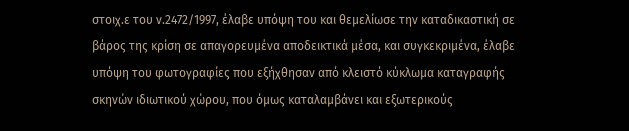στοιχ.ε του ν.2472/1997, έλαβε υπόψη του και θεμελίωσε την καταδικαστική σε βάρος της κρίση σε απαγορευμένα αποδεικτικά μέσα, και συγκεκριμένα, έλαβε υπόψη του φωτογραφίες που εξήχθησαν από κλειστό κύκλωμα καταγραφής σκηνών ιδιωτικού χώρου, που όμως καταλαμβάνει και εξωτερικούς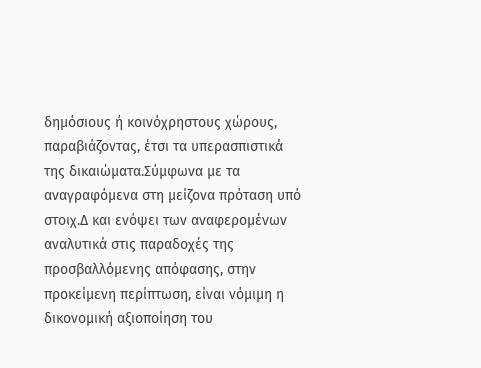δημόσιους ή κοινόχρηστους χώρους, παραβιάζοντας, έτσι τα υπερασπιστικά της δικαιώματα.Σύμφωνα με τα αναγραφόμενα στη μείζονα πρόταση υπό στοιχ.Δ και ενόψει των αναφερομένων αναλυτικά στις παραδοχές της προσβαλλόμενης απόφασης, στην προκείμενη περίπτωση, είναι νόμιμη η δικονομική αξιοποίηση του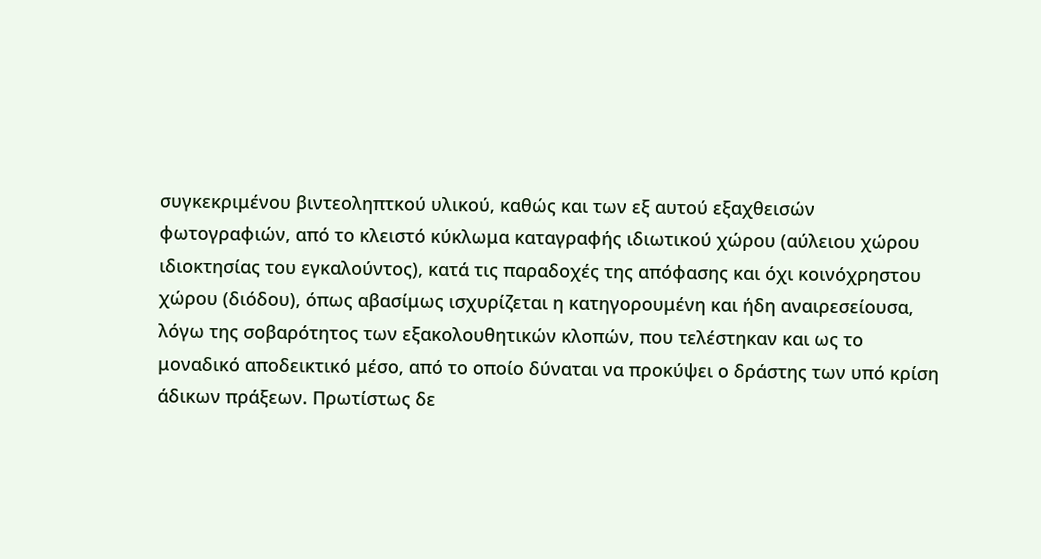συγκεκριμένου βιντεοληπτκού υλικού, καθώς και των εξ αυτού εξαχθεισών φωτογραφιών, από το κλειστό κύκλωμα καταγραφής ιδιωτικού χώρου (αύλειου χώρου ιδιοκτησίας του εγκαλούντος), κατά τις παραδοχές της απόφασης και όχι κοινόχρηστου χώρου (διόδου), όπως αβασίμως ισχυρίζεται η κατηγορουμένη και ήδη αναιρεσείουσα, λόγω της σοβαρότητος των εξακολουθητικών κλοπών, που τελέστηκαν και ως το μοναδικό αποδεικτικό μέσο, από το οποίο δύναται να προκύψει ο δράστης των υπό κρίση άδικων πράξεων. Πρωτίστως δε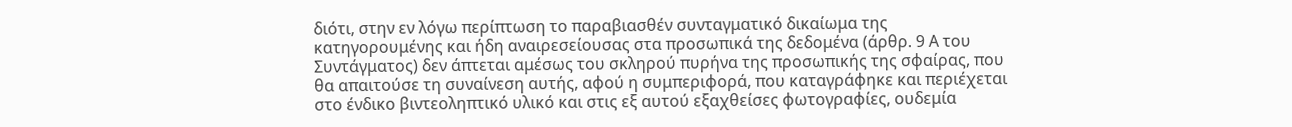διότι, στην εν λόγω περίπτωση το παραβιασθέν συνταγματικό δικαίωμα της κατηγορουμένης και ήδη αναιρεσείουσας στα προσωπικά της δεδομένα (άρθρ. 9 Α του Συντάγματος) δεν άπτεται αμέσως του σκληρού πυρήνα της προσωπικής της σφαίρας, που θα απαιτούσε τη συναίνεση αυτής, αφού η συμπεριφορά, που καταγράφηκε και περιέχεται στο ένδικο βιντεοληπτικό υλικό και στις εξ αυτού εξαχθείσες φωτογραφίες, ουδεμία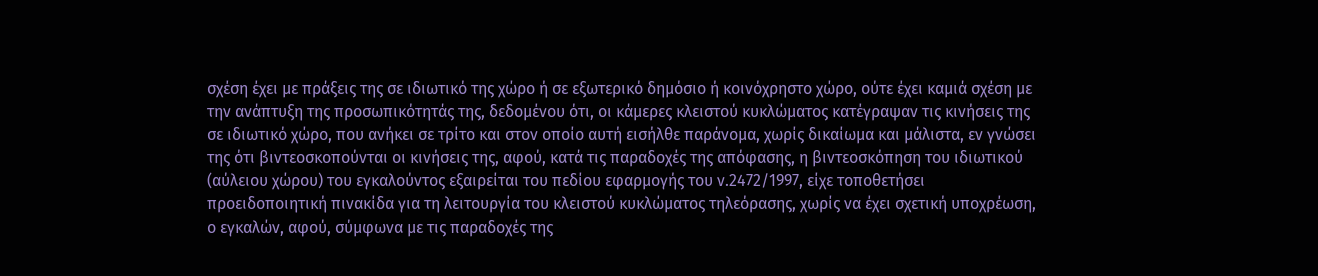σχέση έχει με πράξεις της σε ιδιωτικό της χώρο ή σε εξωτερικό δημόσιο ή κοινόχρηστο χώρο, ούτε έχει καμιά σχέση με την ανάπτυξη της προσωπικότητάς της, δεδομένου ότι, οι κάμερες κλειστού κυκλώματος κατέγραψαν τις κινήσεις της σε ιδιωτικό χώρο, που ανήκει σε τρίτο και στον οποίο αυτή εισήλθε παράνομα, χωρίς δικαίωμα και μάλιστα, εν γνώσει της ότι βιντεοσκοπούνται οι κινήσεις της, αφού, κατά τις παραδοχές της απόφασης, η βιντεοσκόπηση του ιδιωτικού (αύλειου χώρου) του εγκαλούντος εξαιρείται του πεδίου εφαρμογής του ν.2472/1997, είχε τοποθετήσει προειδοποιητική πινακίδα για τη λειτουργία του κλειστού κυκλώματος τηλεόρασης, χωρίς να έχει σχετική υποχρέωση, ο εγκαλών, αφού, σύμφωνα με τις παραδοχές της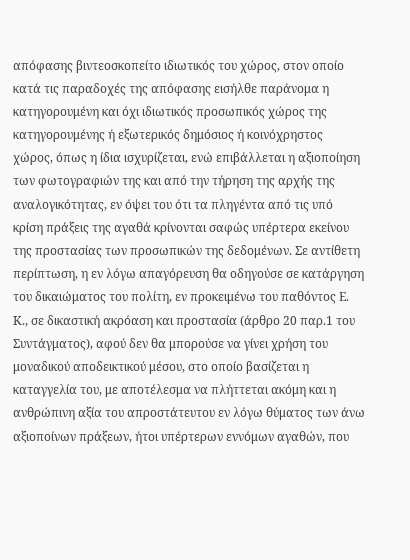απόφασης βιντεοσκοπείτο ιδιωτικός του χώρος, στον οποίο κατά τις παραδοχές της απόφασης εισήλθε παράνομα η κατηγορουμένη και όχι ιδιωτικός προσωπικός χώρος της κατηγορουμένης ή εξωτερικός δημόσιος ή κοινόχρηστος χώρος, όπως η ίδια ισχυρίζεται, ενώ επιβάλλεται η αξιοποίηση των φωτογραφιών της και από την τήρηση της αρχής της αναλογικότητας, εν όψει του ότι τα πληγέντα από τις υπό κρίση πράξεις της αγαθά κρίνονται σαφώς υπέρτερα εκείνου της προστασίας των προσωπικών της δεδομένων. Σε αντίθετη περίπτωση, η εν λόγω απαγόρευση θα οδηγούσε σε κατάργηση του δικαιώματος του πολίτη, εν προκειμένω του παθόντος Ε. Κ., σε δικαστική ακρόαση και προστασία (άρθρο 20 παρ.1 του Συντάγματος), αφού δεν θα μπορούσε να γίνει χρήση του μοναδικού αποδεικτικού μέσου, στο οποίο βασίζεται η καταγγελία του, με αποτέλεσμα να πλήττεται ακόμη και η ανθρώπινη αξία του απροστάτευτου εν λόγω θύματος των άνω αξιοποίνων πράξεων, ήτοι υπέρτερων εννόμων αγαθών, που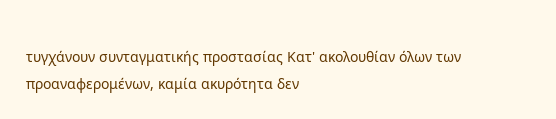τυγχάνουν συνταγματικής προστασίας Κατ' ακολουθίαν όλων των προαναφερομένων, καμία ακυρότητα δεν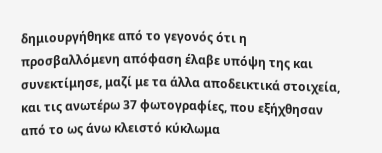δημιουργήθηκε από το γεγονός ότι η προσβαλλόμενη απόφαση έλαβε υπόψη της και συνεκτίμησε, μαζί με τα άλλα αποδεικτικά στοιχεία, και τις ανωτέρω 37 φωτογραφίες, που εξήχθησαν από το ως άνω κλειστό κύκλωμα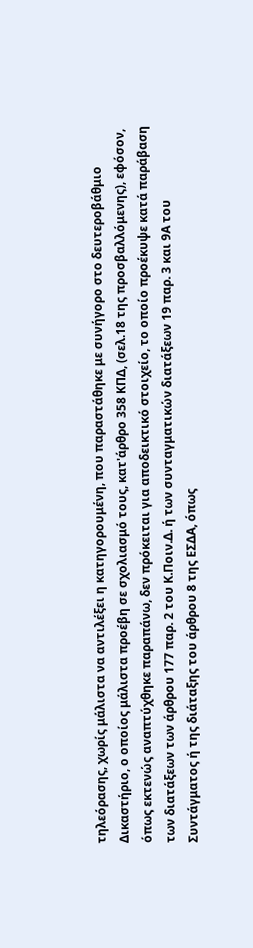τηλεόρασης, χωρίς μάλιστα να αντιλέξει η κατηγορουμένη, που παραστάθηκε με συνήγορο στο δευτεροβάθμιο Δικαστήριο, ο οποίος μάλιστα προέβη σε σχολιασμό τους, κατ'άρθρο 358 ΚΠΔ, (σελ.18 της προσβαλλόμενης), εφόσον, όπως εκτενώς αναπτύχθηκε παραπάνω, δεν πρόκειται για αποδεικτικό στοιχείο, το οποίο προέκυψε κατά παράβαση των διατάξεων των άρθρου 177 παρ. 2 του Κ.Ποιν.Δ. ή των συνταγματικών διατάξεων 19 παρ. 3 και 9Α του Συντάγματος ή της διάταξης του άρθρου 8 της ΕΣΔΑ, όπως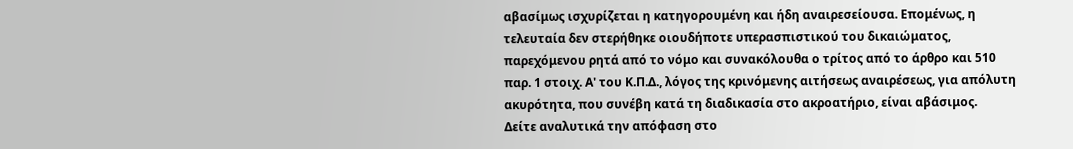αβασίμως ισχυρίζεται η κατηγορουμένη και ήδη αναιρεσείουσα. Επομένως, η τελευταία δεν στερήθηκε οιουδήποτε υπερασπιστικού του δικαιώματος, παρεχόμενου ρητά από το νόμο και συνακόλουθα ο τρίτος από το άρθρο και 510 παρ. 1 στοιχ. Α' του Κ.Π.Δ., λόγος της κρινόμενης αιτήσεως αναιρέσεως, για απόλυτη ακυρότητα, που συνέβη κατά τη διαδικασία στο ακροατήριο, είναι αβάσιμος.
Δείτε αναλυτικά την απόφαση στο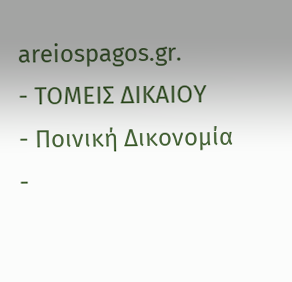areiospagos.gr.
- ΤΟΜΕΙΣ ΔΙΚΑΙΟΥ
- Ποινική Δικονομία
-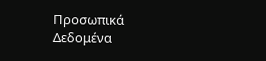Προσωπικά Δεδομένα